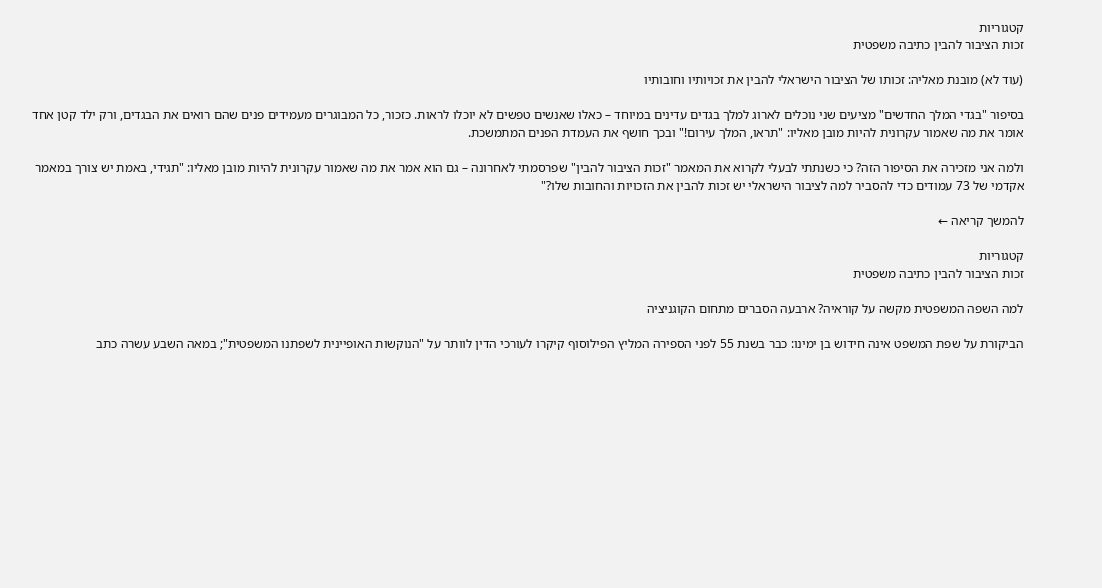קטגוריות
זכות הציבור להבין כתיבה משפטית

(עוד לא) מובנת מאליה: זכותו של הציבור הישראלי להבין את זכויותיו וחובותיו

בסיפור "בגדי המלך החדשים" מציעים שני נוכלים לארוג למלך בגדים עדינים במיוחד – כאלו שאנשים טפשים לא יוכלו לראות. כזכור, כל המבוגרים מעמידים פנים שהם רואים את הבגדים, ורק ילד קטן אחד אומר את מה שאמור עקרונית להיות מובן מאליו: "תראו, המלך עירום!" ובכך חושף את העמדת הפנים המתמשכת.

ולמה אני מזכירה את הסיפור הזה? כי כשנתתי לבעלי לקרוא את המאמר "זכות הציבור להבין" שפרסמתי לאחרונה – גם הוא אמר את מה שאמור עקרונית להיות מובן מאליו: "תגידי, באמת יש צורך במאמר אקדמי של 73 עמודים כדי להסביר למה לציבור הישראלי יש זכות להבין את הזכויות והחובות שלו?"

להמשך קריאה ←

קטגוריות
זכות הציבור להבין כתיבה משפטית

למה השפה המשפטית מקשה על קוראיה? ארבעה הסברים מתחום הקוגניציה

הביקורת על שפת המשפט אינה חידוש בן ימינו: כבר בשנת 55 לפני הספירה המליץ הפילוסוף קיקרו לעורכי הדין לוותר על "הנוקשות האופיינית לשפתנו המשפטית"; במאה השבע עשרה כתב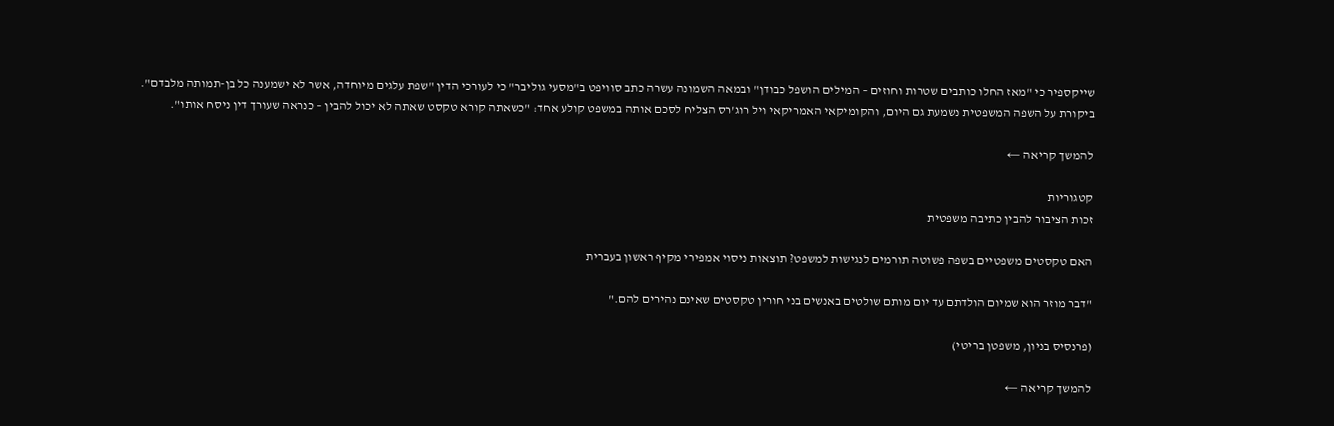שייקספיר כי "מאז החלו כותבים שטרות וחוזים – המילים הושפל כבודן" ובמאה השמונה עשרה כתב סוויפט ב"מסעי גוליבר" כי לעורכי הדין "שפת עלגים מיוחדה, אשר לא ישמענה כל בן-תמותה מלבדם". ביקורת על השפה המשפטית נשמעת גם היום, והקומיקאי האמריקאי ויל רוג'רס הצליח לסכם אותה במשפט קולע אחד: "כשאתה קורא טקסט שאתה לא יכול להבין – כנראה שעורך דין ניסח אותו".

להמשך קריאה ←

קטגוריות
זכות הציבור להבין כתיבה משפטית

האם טקסטים משפטיים בשפה פשוטה תורמים לנגישות למשפט? תוצאות ניסוי אמפירי מקיף ראשון בעברית

"דבר מוזר הוא שמיום הולדתם עד יום מותם שולטים באנשים בני חורין טקסטים שאינם נהירים להם."

(פרנסיס בניון, משפטן בריטי)

להמשך קריאה ←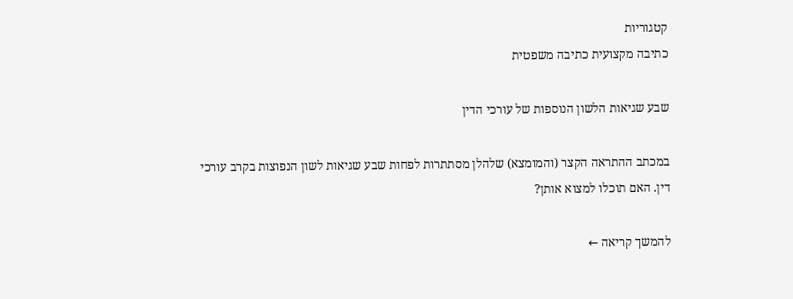קטגוריות
כתיבה מקצועית כתיבה משפטית

שבע שגיאות הלשון הנוספות של עורכי הדין

במכתב ההתראה הקצר (והמומצא) שלהלן מסתתרות לפחות שבע שגיאות לשון הנפוצות בקרב עורכי דין. האם תוכלו למצוא אותן?

להמשך קריאה ←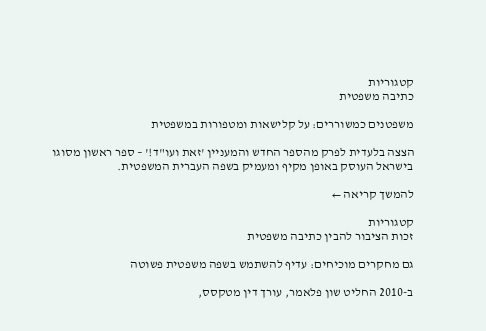קטגוריות
כתיבה משפטית

משפטנים כמשוררים: על קלישאות ומטפורות במשפטית

הצצה בלעדית לפרק מהספר החדש והמעניין 'זאת ועו"ד!' – ספר ראשון מסוגו בישראל העוסק באופן מקיף ומעמיק בשפה העברית המשפטית.

להמשך קריאה ←

קטגוריות
זכות הציבור להבין כתיבה משפטית

גם מחקרים מוכיחים: עדיף להשתמש בשפה משפטית פשוטה

ב-2010 החליט שון פלאמר, עורך דין מטקסס,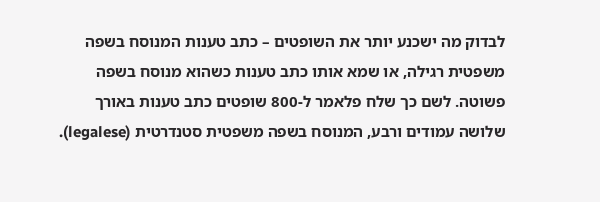לבדוק מה ישכנע יותר את השופטים – כתב טענות המנוסח בשפה משפטית רגילה, או שמא אותו כתב טענות כשהוא מנוסח בשפה פשוטה. לשם כך שלח פלאמר ל-800 שופטים כתב טענות באורך שלושה עמודים ורבע, המנוסח בשפה משפטית סטנדרטית (legalese).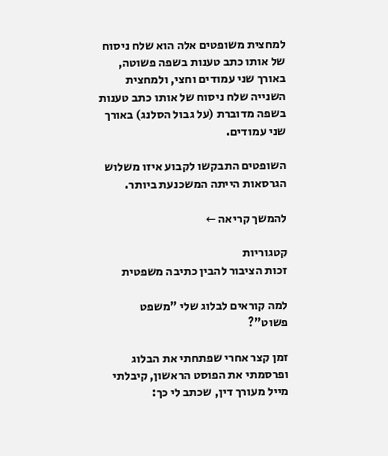למחצית משופטים אלה הוא שלח ניסוח של אותו כתב טענות בשפה פשוטה, באורך שני עמודים וחצי, ולמחצית השנייה שלח ניסוח של אותו כתב טענות בשפה מדוברת (על גבול הסלנג) באורך שני עמודים.

השופטים התבקשו לקבוע איזו משלוש הגרסאות הייתה המשכנעת ביותר.

להמשך קריאה ←

קטגוריות
זכות הציבור להבין כתיבה משפטית

למה קוראים לבלוג שלי "משפט פשוט"?

זמן קצר אחרי שפתחתי את הבלוג ופרסמתי את הפוסט הראשון, קיבלתי מייל מעורך דין, שכתב לי כך: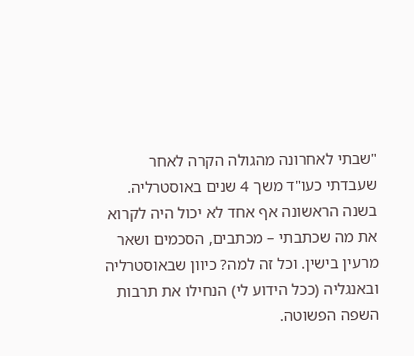"שבתי לאחרונה מהגולה הקרה לאחר שעבדתי כעו"ד משך 4 שנים באוסטרליה. בשנה הראשונה אף אחד לא יכול היה לקרוא את מה שכתבתי – מכתבים, הסכמים ושאר מרעין בישין. וכל זה למה? כיוון שבאוסטרליה ובאנגליה (ככל הידוע לי) הנחילו את תרבות השפה הפשוטה.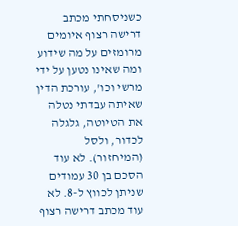כשניסחתי מכתב דרישה רצוף איומים מרומזים על מה שידוע ומה שאינו נטען על ידי מרשי וכו', עורכת הדין שאיתה עבדתי נטלה את הטיוטה, גלגלה לכדור, ולסל (המיחזור). לא עוד הסכם בן 30 עמודים שניתן לכווץ ל-8. לא עוד מכתב דרישה רצוף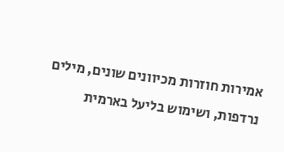אמירות חוזרות מכיוונים שונים, מילים נרדפות, ושימוש בליעל בארמית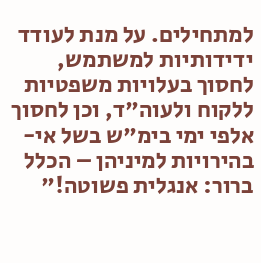למתחילים. על מנת לעודד ידידותיות למשתמש, לחסוך בעלויות משפטיות ללקוח ולעוה"ד, וכן לחסוך אלפי ימי בימ"ש בשל אי-בהירויות למיניהן – הכלל ברור: אנגלית פשוטה!"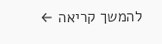להמשך קריאה ←